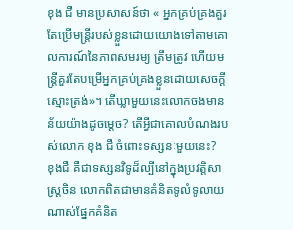ខុង ជឺ មានប្រសាសន៍ថា « អ្នកគ្រប់គ្រងគួរតែប្រើមន្ត្រីរបស់ខ្លួនដោយយោងទៅតាមគោលការណ៍នៃភាពសមរម្យ ត្រឹមត្រូវ ហើយមន្ត្រីគួរតែបម្រើអ្នកគ្រប់គ្រងខ្លួនដោយសេចក្ដីស្មោះត្រង់»។ តើឃ្លាមួយនេះលោកចងមានន័យយ៉ាងដូចម្ដេច? តើអ្វីជាគោលបំណងរបស់លោក ខុង ជឺ ចំពោះទស្សនៈមួយនេះ?
ខុងជឺ គឺជាទស្សនវិទូដ៏ល្បីនៅក្នុងប្រវត្តិសាស្ត្រចិន លោកពិតជាមានគំនិតទូលំទូលាយណាស់ផ្នែកគំនិត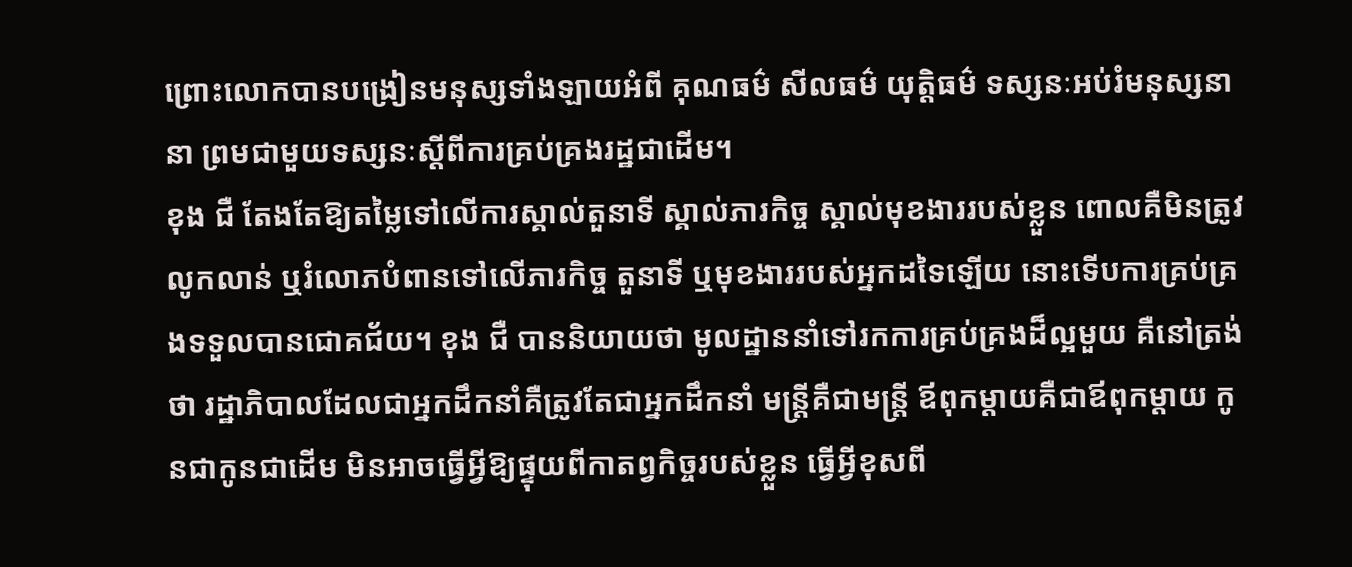ព្រោះលោកបានបង្រៀនមនុស្សទាំងឡាយអំពី គុណធម៌ សីលធម៌ យុត្តិធម៌ ទស្សនៈអប់រំមនុស្សនានា ព្រមជាមួយទស្សនៈស្ដីពីការគ្រប់គ្រងរដ្ឋជាដើម។
ខុង ជឺ តែងតែឱ្យតម្លៃទៅលើការស្គាល់តួនាទី ស្គាល់ភារកិច្ច ស្គាល់មុខងាររបស់ខ្លួន ពោលគឺមិនត្រូវលូកលាន់ ឬរំលោភបំពានទៅលើភារកិច្ច តួនាទី ឬមុខងាររបស់អ្នកដទៃឡើយ នោះទើបការគ្រប់គ្រងទទួលបានជោគជ័យ។ ខុង ជឺ បាននិយាយថា មូលដ្ឋាននាំទៅរកការគ្រប់គ្រងដ៏ល្អមួយ គឺនៅត្រង់ថា រដ្ឋាភិបាលដែលជាអ្នកដឹកនាំគឺត្រូវតែជាអ្នកដឹកនាំ មន្ត្រីគឺជាមន្ត្រី ឪពុកម្ដាយគឺជាឪពុកម្តាយ កូនជាកូនជាដើម មិនអាចធ្វើអ្វីឱ្យផ្ទុយពីកាតព្វកិច្ចរបស់ខ្លួន ធ្វើអ្វីខុសពី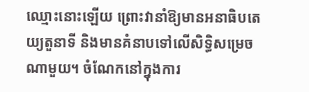ឈ្មោះនោះឡើយ ព្រោះវានាំឱ្យមានអនាធិបតេយ្យតួនាទី និងមានគំនាបទៅលើសិទ្ធិសម្រេចណាមួយ។ ចំណែកនៅក្នុងការ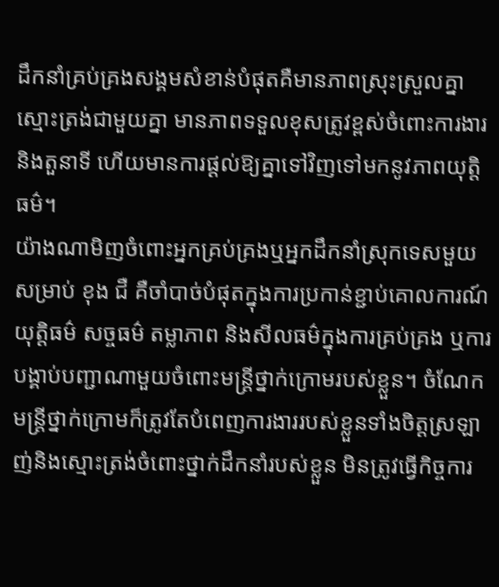ដឹកនាំគ្រប់គ្រងសង្គមសំខាន់បំផុតគឺមានភាពស្រុះស្រួលគ្នា ស្មោះត្រង់ជាមួយគ្នា មានភាពទទួលខុសត្រូវខ្ពស់ចំពោះការងារ និងតួនាទី ហើយមានការផ្ដល់ឱ្យគ្នាទៅវិញទៅមកនូវភាពយុត្តិធម៌។
យ៉ាងណាមិញចំពោះអ្នកគ្រប់គ្រងឬអ្នកដឹកនាំស្រុកទេសមួយ សម្រាប់ ខុង ជឺ គឺចាំបាច់បំផុតក្នុងការប្រកាន់ខ្ជាប់គោលការណ៍យុត្តិធម៌ សច្ចធម៌ តម្លាភាព និងសីលធម៌ក្នុងការគ្រប់គ្រង ឬការបង្គាប់បញ្ជាណាមួយចំពោះមន្ត្រីថ្នាក់ក្រោមរបស់ខ្លួន។ ចំណែកមន្ត្រីថ្នាក់ក្រោមក៏ត្រូវតែបំពេញការងាររបស់ខ្លួនទាំងចិត្តស្រឡាញ់និងស្មោះត្រង់ចំពោះថ្នាក់ដឹកនាំរបស់ខ្លួន មិនត្រូវធ្វើកិច្ចការ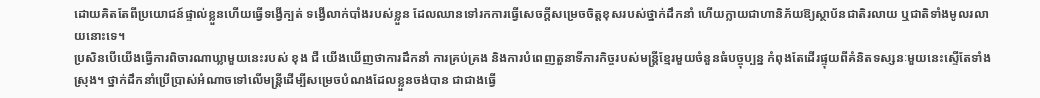ដោយគិតតែពីប្រយោជន៍ផ្ទាល់ខ្លួនហើយធ្វើទង្វើក្បត់ ទង្វើលាក់បាំងរបស់ខ្លួន ដែលឈានទៅរកការធ្វើសេចក្ដីសម្រេចចិត្តខុសរបស់ថ្នាក់ដឹកនាំ ហើយក្លាយជាហានិភ័យឱ្យស្ថាប័នជាតិរលាយ ឬជាតិទាំងមូលរលាយនោះទេ។
ប្រសិនបើយើងធ្វើការពិចារណាឃ្លាមួយនេះរបស់ ខុង ជឺ យើងឃើញថាការដឹកនាំ ការគ្រប់គ្រង និងការបំពេញតួនាទីភារកិច្ចរបស់មន្ត្រីខ្មែរមួយចំនួនធំបច្ចុប្បន្ន កំពុងតែដើរផ្ទុយពីគំនិតទស្សនៈមួយនេះស្ទើតែទាំងស្រុង។ ថ្នាក់ដឹកនាំប្រើប្រាស់អំណាចទៅលើមន្ត្រីដើម្បីសម្រេចបំណងដែលខ្លួនចង់បាន ជាជាងធ្វើ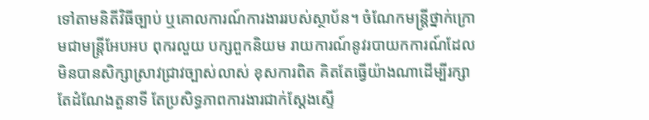ទៅតាមនិតីវិធីច្បាប់ ឬគោលការណ៍ការងាររបស់ស្ថាប័ន។ ចំណែកមន្ត្រីថ្នាក់ក្រោមជាមន្ត្រីអែបអប ពុករលួយ បក្សពួកនិយម រាយការណ៍នូវរបាយកការណ៍ដែលមិនបានសិក្សាស្រាវជ្រាវច្បាស់លាស់ ខុសការពិត គិតតែធ្វើយ៉ាងណាដើម្បីរក្សាតែដំណែងតួនាទី តែប្រសិទ្ធភាពការងារជាក់ស្ដែងស្ទើ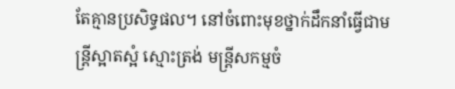តែគ្មានប្រសិទ្ធផល។ នៅចំពោះមុខថ្នាក់ដឹកនាំធ្វើជាមន្ត្រីស្អាតស្អំ ស្មោះត្រង់ មន្ត្រីសកម្មចំ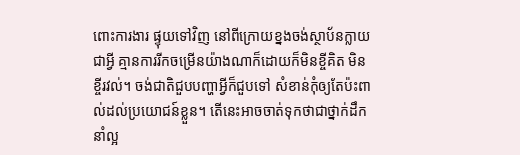ពោះការងារ ផ្ទុយទៅវិញ នៅពីក្រោយខ្នងចង់ស្ថាប័នក្លាយជាអ្វី គ្មានការរីកចម្រើនយ៉ាងណាក៏ដោយក៏មិនខ្ចីគិត មិនខ្ចីរវល់។ ចង់ជាតិជួបបញ្ហាអ្វីក៏ជួបទៅ សំខាន់កុំឲ្យតែប៉ះពាល់ដល់ប្រយោជន៍ខ្លួន។ តើនេះអាចចាត់ទុកថាជាថ្នាក់ដឹកនាំល្អ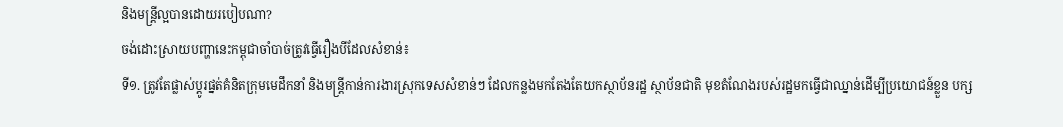និងមន្ត្រីល្អបានដោយរបៀបណា?
ចង់ដោះស្រាយបញ្ហានេះកម្ពុជាចាំបាច់ត្រូវធ្វើរឿងបីដែលសំខាន់៖
ទី១. ត្រូវតែផ្លាស់ប្ដូរផ្នត់គំនិតក្រុមមេដឹកនាំ និងមន្ត្រីកាន់ការងារស្រុកទេសសំខាន់ៗ ដែលកន្លងមកតែងតែយកស្ថាប័នរដ្ឋ ស្ថាប័នជាតិ មុខតំណែងរបស់រដ្ឋមកធ្វើជាឈ្នាន់ដើម្បីប្រយោជន៍ខ្លួន បក្ស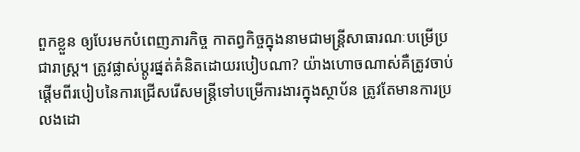ពួកខ្លួន ឲ្យបែរមកបំពេញភារកិច្ច កាតព្វកិច្ចក្នុងនាមជាមន្ត្រីសាធារណៈបម្រើប្រជារាស្ត្រ។ ត្រូវផ្លាស់ប្ដូរផ្នត់គំនិតដោយរបៀបណា? យ៉ាងហោចណាស់គឺត្រូវចាប់ផ្តើមពីរបៀបនៃការជ្រើសរើសមន្ត្រីទៅបម្រើការងារក្នុងស្ថាប័ន ត្រូវតែមានការប្រលងដោ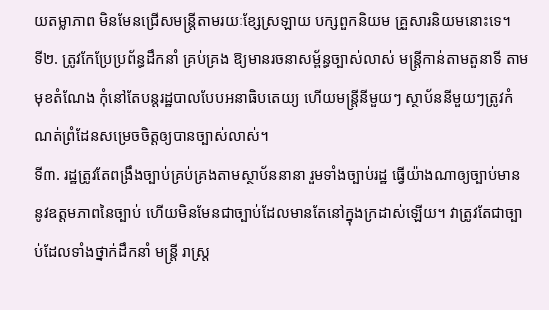យតម្លាភាព មិនមែនជ្រើសមន្ត្រីតាមរយៈខ្សែស្រឡាយ បក្សពួកនិយម គ្រួសារនិយមនោះទេ។
ទី២. ត្រូវកែប្រែប្រព័ន្ធដឹកនាំ គ្រប់គ្រង ឱ្យមានរចនាសម្ព័ន្ធច្បាស់លាស់ មន្ត្រីកាន់តាមតួនាទី តាមមុខតំណែង កុំនៅតែបន្ដរដ្ឋបាលបែបអនាធិបតេយ្យ ហើយមន្ត្រីនីមួយៗ ស្ថាប័ននីមួយៗត្រូវកំណត់ព្រំដែនសម្រេចចិត្តឲ្យបានច្បាស់លាស់។
ទី៣. រដ្ឋត្រូវតែពង្រឹងច្បាប់គ្រប់គ្រងតាមស្ថាប័ននានា រួមទាំងច្បាប់រដ្ឋ ធ្វើយ៉ាងណាឲ្យច្បាប់មាននូវឧត្ដមភាពនៃច្បាប់ ហើយមិនមែនជាច្បាប់ដែលមានតែនៅក្នុងក្រដាស់ឡើយ។ វាត្រូវតែជាច្បាប់ដែលទាំងថ្នាក់ដឹកនាំ មន្ត្រី រាស្ត្រ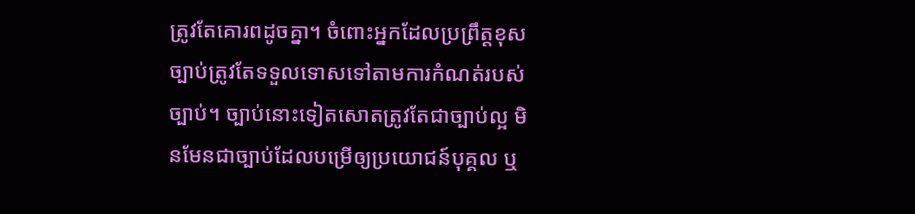ត្រូវតែគោរពដូចគ្នា។ ចំពោះអ្នកដែលប្រព្រឹត្តខុសច្បាប់ត្រូវតែទទួលទោសទៅតាមការកំណត់របស់ច្បាប់។ ច្បាប់នោះទៀតសោតត្រូវតែជាច្បាប់ល្អ មិនមែនជាច្បាប់ដែលបម្រើឲ្យប្រយោជន៍បុគ្គល ឬ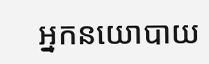អ្នកនយោបាយ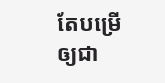តែបម្រើឲ្យជា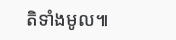តិទាំងមូល៕